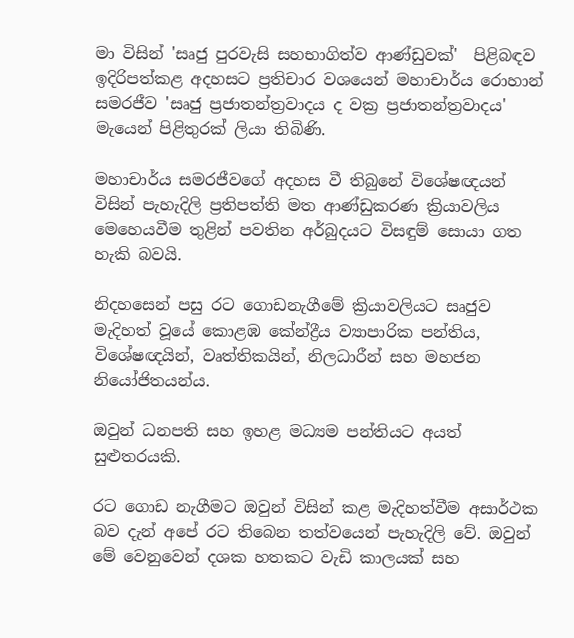මා විසින් 'සෘජු පුරවැසි සහභාගිත්ව ආණ්ඩුවක්'  පිළිබඳව ඉදිරිපත්කළ අදහසට ප්‍රතිචාර වශයෙන් මහාචාර්ය රොහාන් සමරජීව 'සෘජු ප්‍රජාතන්ත්‍රවාදය ද වක්‍ර ප්‍රජාතන්ත්‍රවාදය' මැයෙන් පිළිතුරක් ලියා තිබිණි.

මහාචාර්ය සමරජීවගේ අදහස වී තිබුනේ විශේෂඥයන් විසින් පැහැදිලි ප්‍රතිපත්ති මත ආණ්ඩුකරණ ක්‍රියාවලිය  මෙහෙයවීම තුළින් පවතින අර්බුදයට විසඳුම් සොයා ගත හැකි බවයි.

නිදහසෙන් පසු රට ගොඩනැගීමේ ක්‍රියාවලියට සෘජුව මැදිහත් වූයේ කොළඹ කේන්ද්‍රීය ව්‍යාපාරික පන්තිය, විශේෂඥයින්, වෘත්තිකයින්, නිලධාරීන් සහ මහජන නියෝජිතයන්ය.

ඔවුන් ධනපති සහ ඉහළ මධ්‍යම පන්තියට අයත් සුළුතරයකි.

රට ගොඩ නැගීමට ඔවුන් විසින් කළ මැදිහත්වීම අසාර්ථක බව දැන් අපේ රට තිබෙන තත්වයෙන් පැහැදිලි වේ. ඔවුන් මේ වෙනුවෙන් දශක හතකට වැඩි කාලයක් සහ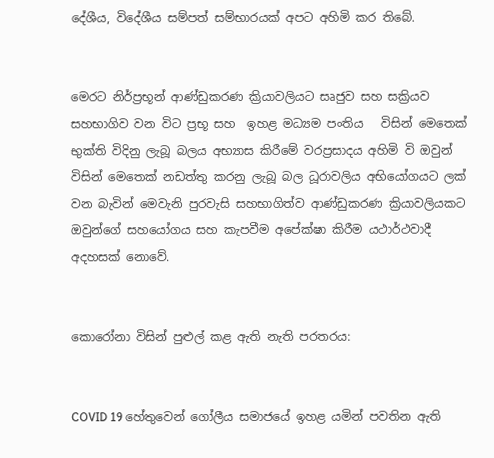දේශීය, විදේශීය සම්පත් සම්භාරයක් අපට අහිමි කර තිබේ.


මෙරට නිර්ප්‍රභූන් ආණ්ඩුකරණ ක්‍රියාවලියට සෘජුව සහ සක්‍රියව සහභාගිව වන විට ප්‍රභූ සහ  ඉහළ මධ්‍යම පංතිය   විසින් මෙතෙක් භුක්ති විදිනු ලැබූ බලය අභ්‍යාස කිරීමේ වරප්‍රසාදය අහිමි වි ඔවුන් විසින් මෙතෙක් නඩත්තු කරනු ලැබූ බල ධූරාවලිය අභියෝගයට ලක් වන බැවින් මෙවැනි පුරවැසි සහභාගිත්ව ආණ්ඩුකරණ ක්‍රියාවලියකට ඔවුන්ගේ සහයෝගය සහ කැපවීම අපේක්ෂා කිරීම යථාර්ථවාදී අදහසක් නොවේ.


කොරෝනා විසින් පුළුල් කළ ඇති නැති පරතරය:


COVID 19 හේතුවෙන් ගෝලීය සමාජයේ ඉහළ යමින් පවතින ඇති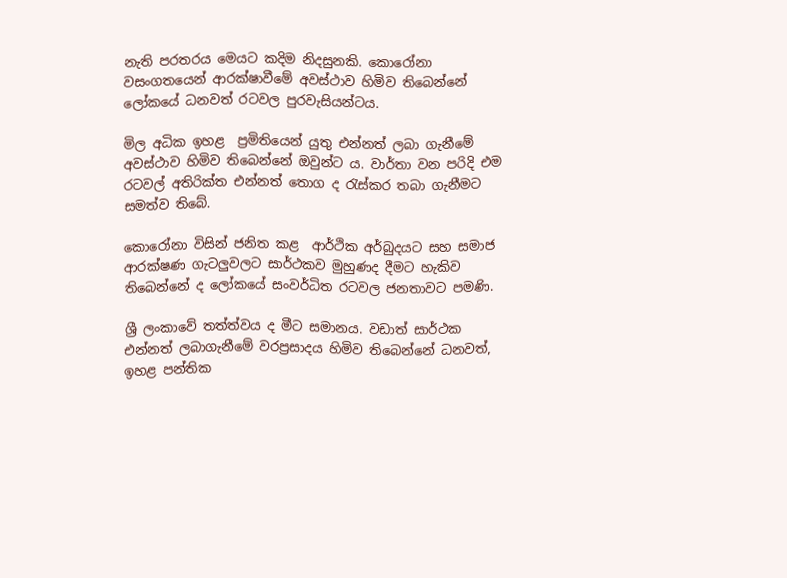නැති පරතරය මෙයට කදිම නිදසුනකි. කොරෝනා වසංගතයෙන් ආරක්ෂාවීමේ අවස්ථාව හිමිව තිබෙන්නේ ලෝකයේ ධනවත් රටවල පුරවැසියන්ටය.

මිල අධික ඉහළ  ප්‍රමිතියෙන් යුතු එන්නත් ලබා ගැනීමේ අවස්ථාව හිමිව තිබෙන්නේ ඔවුන්ට ය. වාර්තා වන පරිදි එම රටවල් අතිරික්ත එන්නත් තොග ද රැස්කර තබා ගැනීමට සමත්ව තිබේ.

කොරෝනා විසින් ජනිත කළ  ආර්ථික අර්බුදයට සහ සමාජ ආරක්ෂණ ගැටලුවලට සාර්ථකව මුහුණද දීමට හැකිව තිබෙන්නේ ද ලෝකයේ සංවර්ධිත රටවල ජනතාවට පමණි.

ශ්‍රී ලංකාවේ තත්ත්වය ද මීට සමානය. වඩාත් සාර්ථක එන්නත් ලබාගැනීමේ වරප්‍රසාදය හිමිව තිබෙන්නේ ධනවත්, ඉහළ පන්තික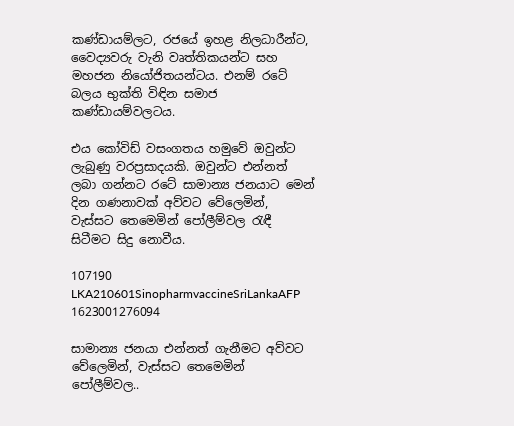කණ්ඩායම්ලට, රජයේ ඉහළ නිලධාරීන්ට, වෛද්‍යවරු වැනි වෘත්තිකයන්ට සහ මහජන නියෝජිතයන්ටය. එනම් රටේ බලය භුක්ති විඳින සමාජ කණ්ඩායම්වලටය.

එය කෝවිඩ් වසංගතය හමුවේ ඔවුන්ට ලැබුණු වරප්‍රසාදයකි. ඔවුන්ට එන්නත් ලබා ගන්නට රටේ සාමාන්‍ය ජනයාට මෙන්  දින ගණනාවක් අව්වට වේලෙමින්, වැස්සට තෙමෙමින් පෝලීම්වල රැඳී සිටීමට සිදු නොවීය.

107190 LKA210601SinopharmvaccineSriLankaAFP 1623001276094

සාමාන්‍ය ජනයා එන්නත් ගැනීමට අව්වට වේලෙමින්, වැස්සට තෙමෙමින් පෝලීම්වල..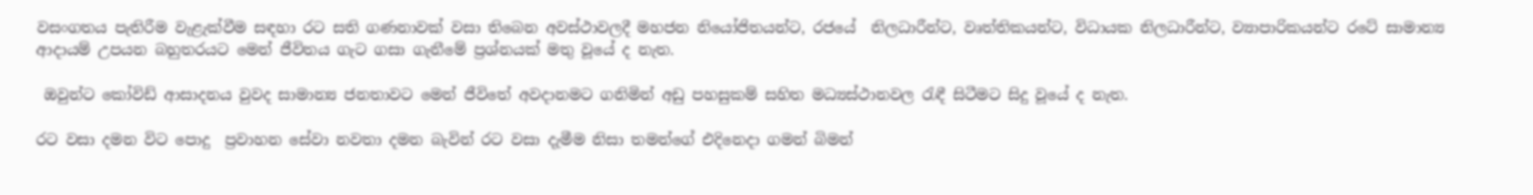වසංගතය පැතිරීම වැළැක්වීම සඳහා රට සති ගණනාවක් වසා තිබෙන අවස්ථාවලදී මහජන නියෝජිතයන්ට, රජයේ  නිලධාරීන්ට, වෘත්තිකයන්ට, විධායක නිලධාරීන්ට, ව්‍යාපාරිකයන්ට රටේ සාමාන්‍ය ආදායම් උපයන බහුතරයට මෙන් ජීවිතය ගැට ගසා ගැනීමේ ප්‍රශ්නයක් මතු වූයේ ද නැත.

 ඔවුන්ට කෝවිඩ් ආසාදනය වුවද සාමාන්‍ය ජනතාවට මෙන් ජීවිතේ අවදානමට ගනිමින් අඩු පහසුකම් සහිත මධ්‍යස්ථානවල රැඳී සිටීමට සිදු වූයේ ද නැත.

රට වසා දමන විට පොදු  ප්‍රවාහන සේවා නවතා දමන බැවින් රට වසා දැමීම නිසා තමන්ගේ එදිනෙදා ගමන් බිමන්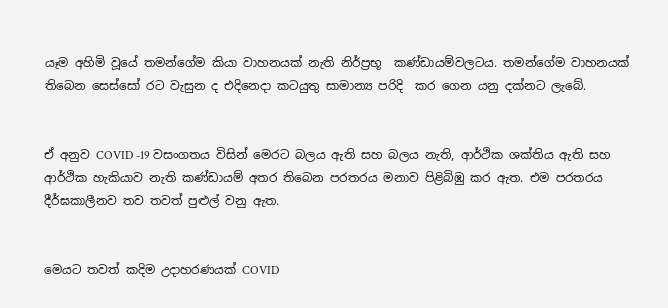යෑම අහිමි වූයේ තමන්ගේම කියා වාහනයක් නැති නිර්ප්‍රභූ  කණ්ඩායම්වලටය. තමන්ගේම වාහනයක්   තිබෙන සෙස්සෝ රට වැසුන ද එදිනෙදා කටයුතු සාමාන්‍ය පරිදි  කර ගෙන යනු දක්නට ලැබේ.


ඒ අනුව COVID -19 වසංගතය විසින් මෙරට බලය ඇති සහ බලය නැති, ආර්ථික ශක්තිය ඇති සහ ආර්ථික හැකියාව නැති කණ්ඩායම් අතර තිබෙන පරතරය මනාව පිළිබිඹු කර ඇත. එම පරතරය දීර්ඝකාලීනව තව තවත් පුළුල් වනු ඇත.


මෙයට තවත් කදිම උදාහරණයක් COVID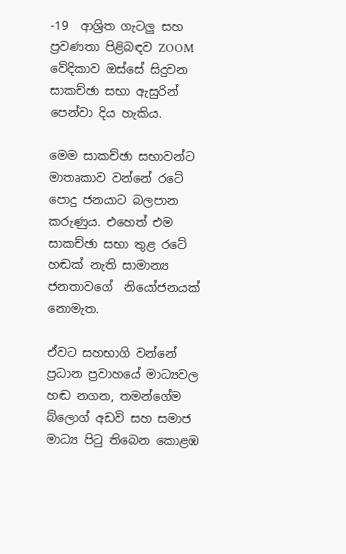-19  ආශ්‍රිත ගැටලු සහ ප්‍රවණතා පිළිබඳව ZOOM වේදිකාව ඔස්සේ සිදුවන  සාකච්ඡා සභා ඇසුරින් පෙන්වා දිය හැකිය.

මෙම සාකච්ඡා සභාවන්ට මාතෘකාව වන්නේ රටේ පොදු ජනයාට බලපාන කරුණුය. එහෙත් එම සාකච්ඡා සභා තුළ රටේ හඬක් නැති සාමාන්‍ය ජනතාවගේ  නියෝජනයක් නොමැත.

ඒවට සහභාගි වන්නේ ප්‍රධාන ප්‍රවාහයේ මාධ්‍යවල හඬ නගන, තමන්ගේම බ්ලොග් අඩවි සහ සමාජ මාධ්‍ය පිටු තිබෙන කොළඹ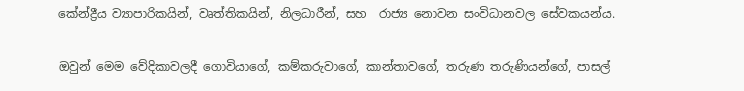කේන්ද්‍රීය ව්‍යාපාරිකයින්, වෘත්තිකයින්, නිලධාරීන්, සහ  රාජ්‍ය නොවන සංවිධානවල සේවකයන්ය.

ඔවුන් මෙම වේදිකාවලදී ගොවියාගේ, කම්කරුවාගේ, කාන්තාවගේ, තරුණ තරුණියන්ගේ, පාසල්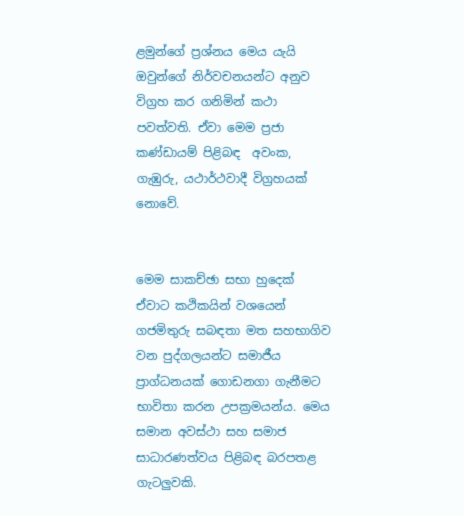ළමුන්ගේ ප්‍රශ්නය මෙය යැයි ඔවුන්ගේ නිර්වචනයන්ට අනුව විග්‍රහ කර ගනිමින් කථා පවත්වති. ඒවා මෙම ප්‍රජා කණ්ඩායම් පිළිබඳ  අවංක, ගැඹුරු, යථාර්ථවාදී විග්‍රහයක් නොවේ.


මෙම සාකච්ඡා සභා හුදෙක් ඒවාට කථිකයින් වශයෙන් ගජමිතුරු සබඳතා මත සහභාගිව වන පුද්ගලයන්ට සමාජීය ප්‍රාග්ධනයක් ගොඩනගා ගැනීමට භාවිතා කරන උපක්‍රමයන්ය. මෙය සමාන අවස්ථා සහ සමාජ සාධාරණත්වය පිළිබඳ බරපතළ ගැටලුවකි.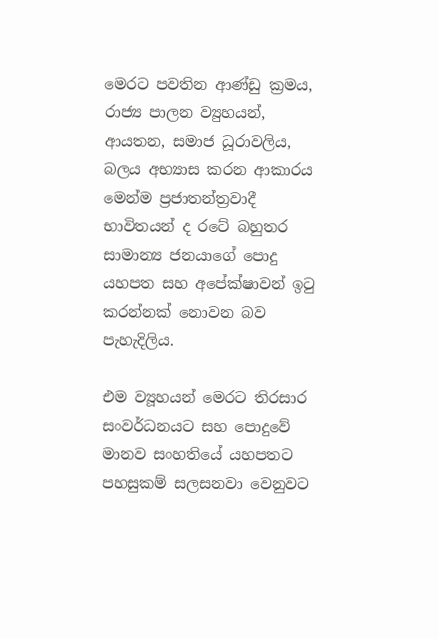මෙරට පවතින ආණ්ඩු ක්‍රමය, රාජ්‍ය පාලන ව්‍යුහයන්, ආයතන, සමාජ ධූරාවලිය, බලය අභ්‍යාස කරන ආකාරය මෙන්ම ‍ප්‍රජාතන්ත්‍රවාදී  භාවිතයන් ද රටේ බහුතර සාමාන්‍ය ජනයාගේ පොදු යහපත සහ අපේක්ෂාවන් ඉටු කරන්නක් නොවන බව පැහැදිලිය.

එම ව්‍යූහයන් මෙරට තිරසාර සංවර්ධනයට සහ පොදුවේ මානව සංහතියේ යහපතට පහසුකම් සලසනවා වෙනුවට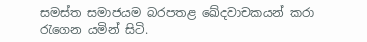සමස්ත සමාජයම බරපතළ ඛේදවාචකයන් කරා රැගෙන යමින් සිටි.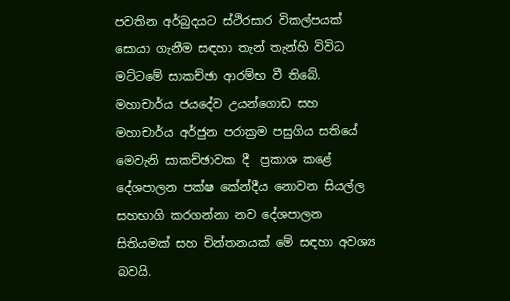පවතින අර්බුදයට ස්ථිරසාර විකල්පයක් සොයා ගැනීම සඳහා තැන් තැන්හි විවිධ මට්ටමේ සාකච්ඡා ආරම්භ වී තිබේ. මහාචාර්ය ජයදේව උයන්ගොඩ සහ මහාචාර්ය අර්ජුන පරාක්‍රම පසුගිය සතියේ මෙවැනි සාකච්ඡාවක දී  ප්‍රකාශ කළේ දේශපාලන පක්ෂ කේන්දීය නොවන සියල්ල සහභාගි කරගන්නා නව දේශපාලන සිතියමක් සහ චින්තනයක් මේ සඳහා අවශ්‍ය බවයි.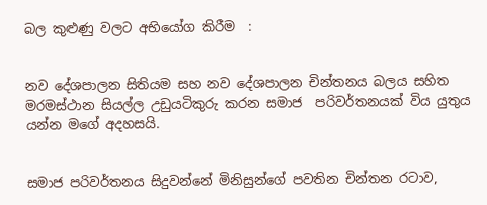බල කුළුණු වලට අභියෝග කිරීම  :


නව දේශපාලන සිතියම සහ නව දේශපාලන චින්තනය බලය සහිත මරමස්ථාන සියල්ල උඩුයටිකුරු කරන සමාජ  පරිවර්තනයක් විය යුතුය යන්න මගේ අදහසයි.


සමාජ පරිවර්තනය සිදුවන්නේ මිනිසුන්ගේ පවතින චින්තන රටාව,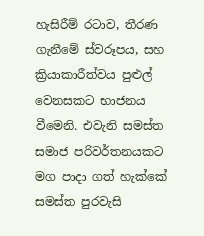හැසිරීම් රටාව, තීරණ ගැනීමේ ස්වරූපය, සහ ක්‍රියාකාරීත්වය පුළුල්  වෙනසකට භාජනය වීමෙනි. එවැනි සමස්ත සමාජ පරිවර්තනයකට මග පාදා ගත් හැක්කේ සමස්ත පුරවැසි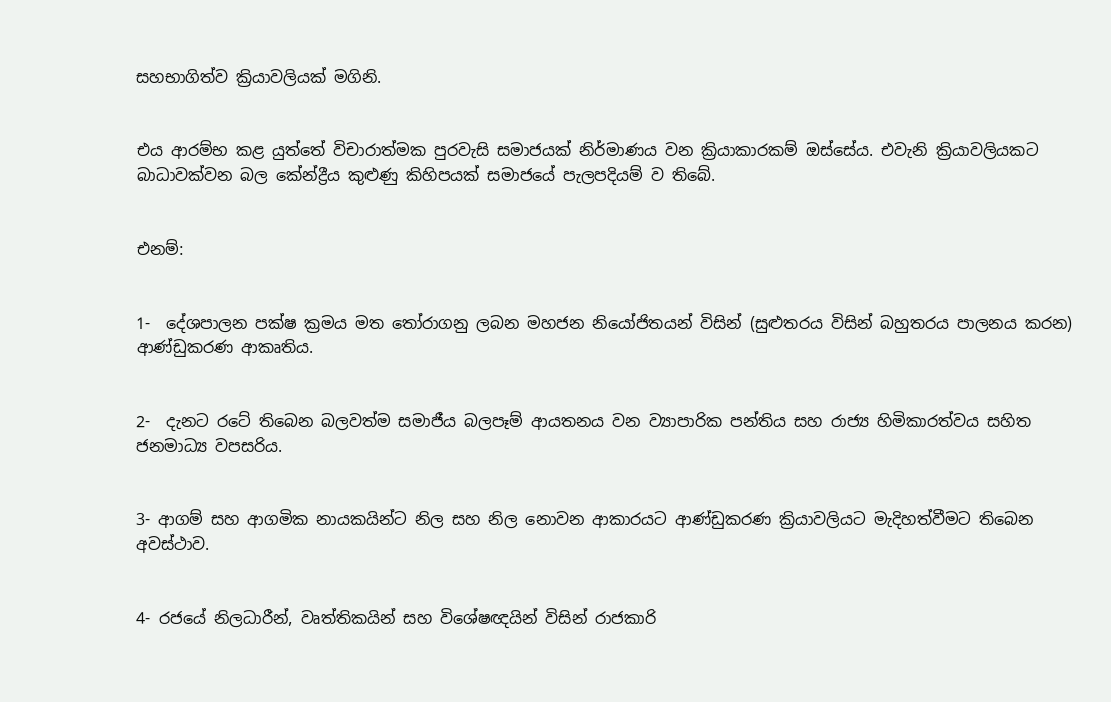සහභාගිත්ව ක්‍රියාවලියක් මගිනි.


එය ආරම්භ කළ යුත්තේ විචාරාත්මක පුරවැසි සමාජයක් නිර්මාණය වන ක්‍රියාකාරකම් ඔස්සේය. එවැනි ක්‍රියාවලියකට  බාධාවක්වන බල කේන්ද්‍රීය කුළුණු කිහිපයක් සමාජයේ පැලපදියම් ව තිබේ.


එනම්:


1-  දේශපාලන පක්ෂ ක්‍රමය මත තෝරාගනු ලබන මහජන නියෝජිතයන් විසින් (සුළුතරය විසින් බහුතරය පාලනය කරන) ආණ්ඩුකරණ ආකෘතිය.


2-  දැනට රටේ තිබෙන බලවත්ම සමාජීය බලපෑම් ආයතනය වන ව්‍යාපාරික පන්තිය සහ රාජ්‍ය හිමිකාරත්වය සහිත  ජනමාධ්‍ය වපසරිය.


3- ආගම් සහ ආගමික නායකයින්ට නිල සහ නිල නොවන ආකාරයට ආණ්ඩුකරණ ක්‍රියාවලියට මැදිහත්වීමට තිබෙන අවස්ථාව.


4- රජයේ නිලධාරීන්, වෘත්තිකයින් සහ විශේෂඥයින් විසින් රාජකාරි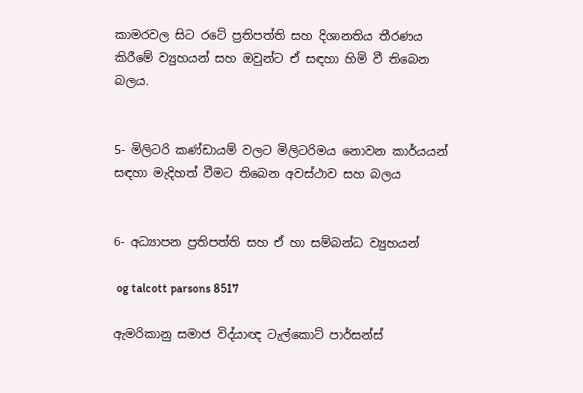කාමරවල සිට රටේ ප්‍රතිපත්ති සහ දිශානතිය තීරණය කිරීමේ ව්‍යුහයන් සහ ඔවුන්ට ඒ සඳහා හිමි වී තිබෙන බලය.


5- මිලිටරි කණ්ඩායම් වලට මිලිටරිමය නොවන කාර්යයන් සඳහා මැදිහත් වීමට තිබෙන අවස්ථාව සහ බලය


6- අධ්‍යාපන ප්‍රතිපත්ති සහ ඒ හා සම්බන්ධ ව්‍යුහයන්

 og talcott parsons 8517

ඇමරිකානු සමාජ විද්යාඥ ටැල්කොට් පාර්සන්ස්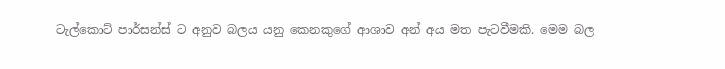ටැල්කොට් පාර්සන්ස් ට අනුව බලය යනු කෙනකුගේ ආශාව අන් අය මත පැටවීමකි. මෙම බල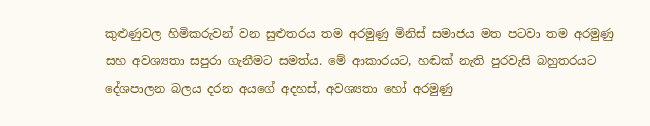කුළුණුවල හිමිකරුවන් වන සුළුතරය තම අරමුණු මිනිස් සමාජය මත පටවා තම අරමුණු සහ අවශ්‍යතා සපුරා ගැනීමට සමත්ය. මේ ආකාරයට, හඬක් නැති පුරවැසි බහුතරයට දේශපාලන බලය දරන අයගේ අදහස්, අවශ්‍යතා හෝ අරමුණු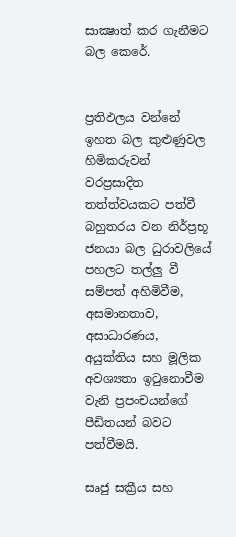සාක්‍ෂාත් කර ගැනීමට බල කෙරේ.


ප්‍රතිඵලය වන්නේ ඉහත බල කුළුණුවල හිමිකරුවන් වරප්‍රසාදිත තත්ත්වයකට පත්වී බහුතරය වන නිර්ප්‍රභූ ජනයා බල ධුරාවලියේ පහලට තල්ලු වී සම්පත් අහිමිවීම, අසමානතාව, අසාධාරණය, අයුක්තිය සහ මූලික අවශ්‍යතා ඉටුනොවීම  වැනි ප්‍රපංචයන්ගේ පීඩිතයන් බවට පත්වීමයි.

සෘජු සක්‍රීය සහ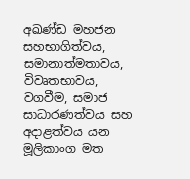අඛණ්ඩ මහජන සහභාගිත්වය, සමානාත්මතාවය, විවෘතභාවය, වගවීම, සමාජ සාධාරණත්වය සහ අදාළත්වය යන මූලිකාංග මත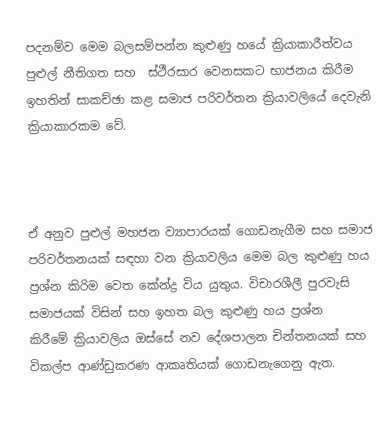පදනම්ව මෙම බලසම්පන්න කුළුණු හයේ ක්‍රියාකාරීත්වය පුළුල් නීතිගත සහ  ස්ථීරසාර වෙනසකට භාජනය කිරීම ඉහතින් සාකච්ඡා කළ සමාජ පරිවර්තන ක්‍රියාවලියේ දෙවැනි ක්‍රියාකාරකම වේ.



ඒ අනුව පුළුල් මහජන ව්‍යාපාරයක් ගොඩනැගීම සහ සමාජ පරිවර්තනයක් සඳහා වන ක්‍රියාවලිය මෙම බල කුළුණු හය ප්‍රශ්න කිරිම වෙත කේන්ද්‍ර විය යුතුය. විචාරශීලී පුරවැසි සමාජයක් විසින් සහ ඉහත බල කුළුණු හය ප්‍රශ්න  කිරීමේ ‍ක්‍රියාවලිය ඔස්සේ නව දේශපාලන චින්තනයක් සහ විකල්ප ආණ්ඩුකරණ ආකෘතියක් ගොඩනැගෙනු ඇත.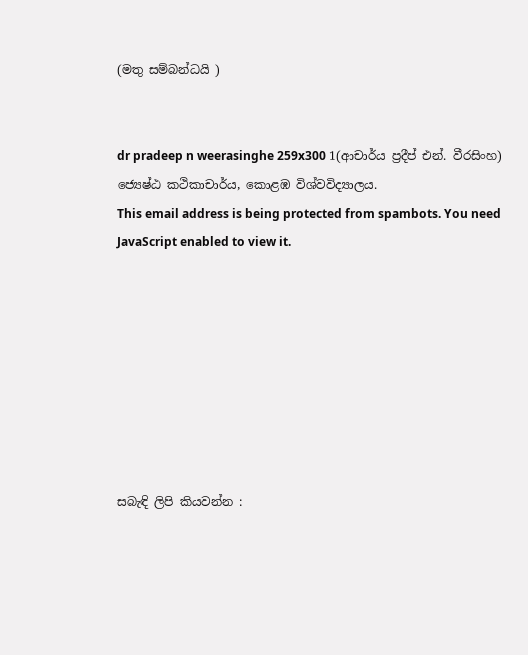(මතු සම්බන්ධයි )


dr pradeep n weerasinghe 259x300 1(ආචාර්ය ප්‍රදීප් එන්. වීරසිංහ)
ජ්‍යෙෂ්ඨ කථිකාචාර්ය, කොළඹ විශ්වවිද්‍යාලය.
This email address is being protected from spambots. You need JavaScript enabled to view it.








සබැඳි ලිපි කියවන්න :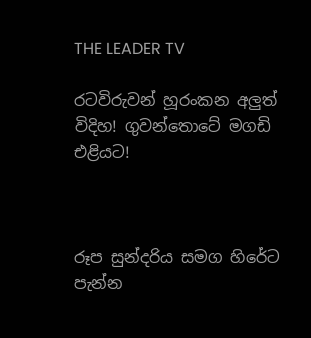THE LEADER TV

රටවිරුවන් හූරංකන අලුත් විදිහ! ගුවන්තොටේ මගඩි එළියට!



රූප සුන්දරිය සමග හිරේට පැන්න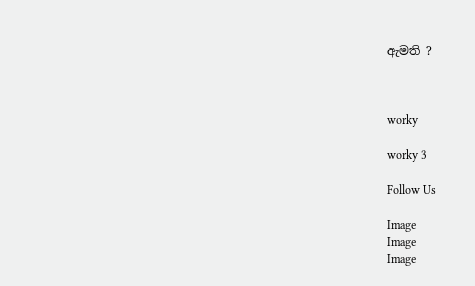ඇමති ?



worky

worky 3

Follow Us

Image
Image
Image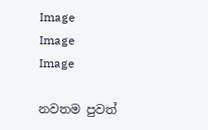Image
Image
Image

නවතම පුවත්